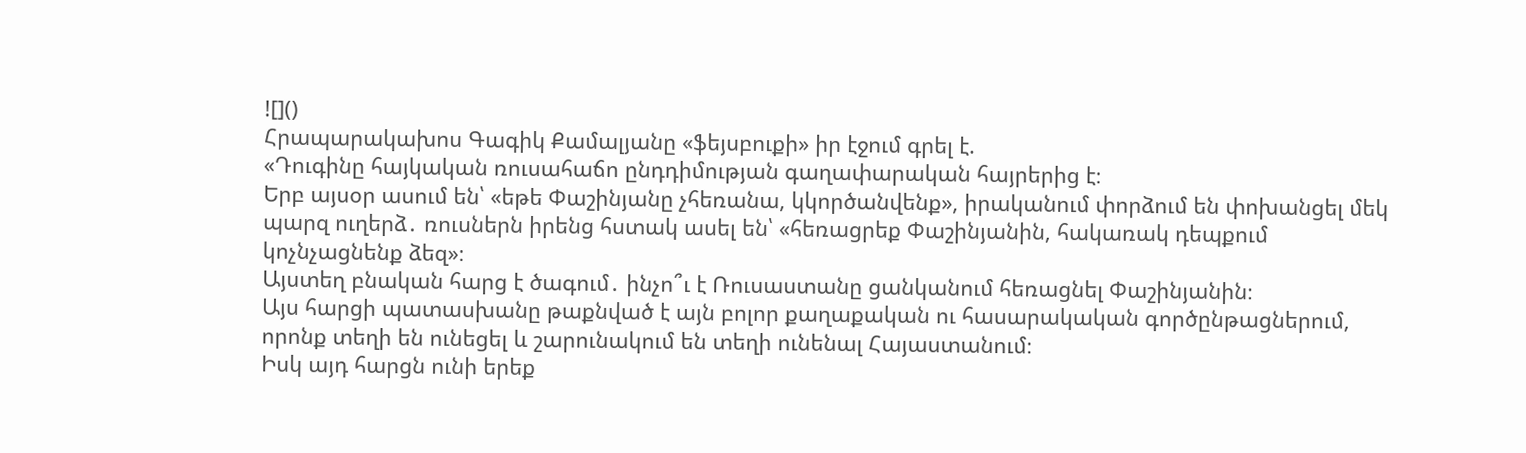![]()
Հրապարակախոս Գագիկ Քամալյանը «ֆեյսբուքի» իր էջում գրել է.
«Դուգինը հայկական ռուսահաճո ընդդիմության գաղափարական հայրերից է։
Երբ այսօր ասում են՝ «եթե Փաշինյանը չհեռանա, կկործանվենք», իրականում փորձում են փոխանցել մեկ պարզ ուղերձ․ ռուսներն իրենց հստակ ասել են՝ «հեռացրեք Փաշինյանին, հակառակ դեպքում կոչնչացնենք ձեզ»։
Այստեղ բնական հարց է ծագում․ ինչո՞ւ է Ռուսաստանը ցանկանում հեռացնել Փաշինյանին։
Այս հարցի պատասխանը թաքնված է այն բոլոր քաղաքական ու հասարակական գործընթացներում, որոնք տեղի են ունեցել և շարունակում են տեղի ունենալ Հայաստանում։
Իսկ այդ հարցն ունի երեք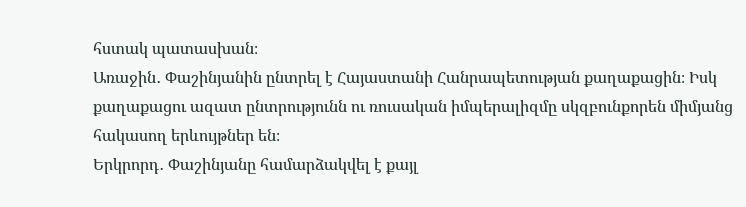հստակ պատասխան։
Առաջին․ Փաշինյանին ընտրել է Հայաստանի Հանրապետության քաղաքացին։ Իսկ քաղաքացու ազատ ընտրությունն ու ռուսական իմպերալիզմը սկզբունքորեն միմյանց հակասող երևույթներ են։
Երկրորդ․ Փաշինյանը համարձակվել է քայլ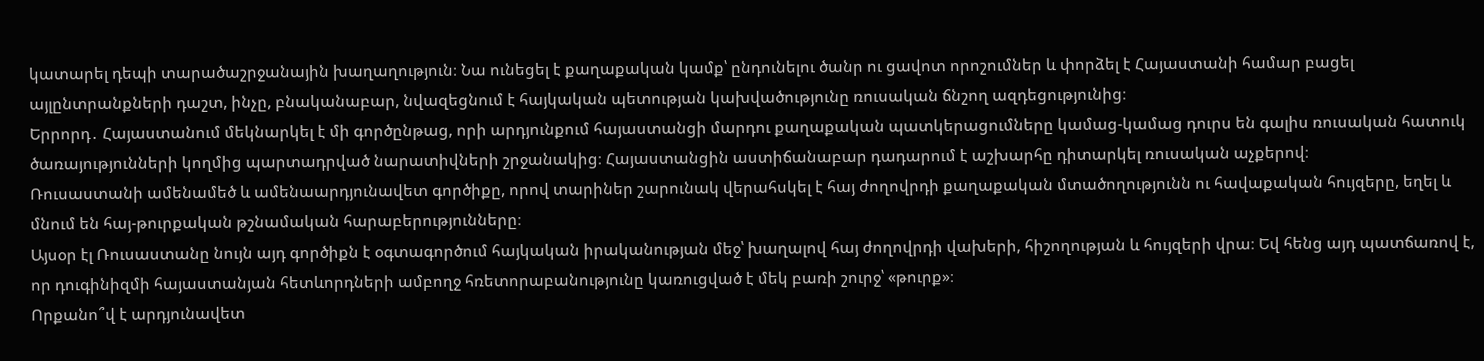կատարել դեպի տարածաշրջանային խաղաղություն։ Նա ունեցել է քաղաքական կամք՝ ընդունելու ծանր ու ցավոտ որոշումներ և փորձել է Հայաստանի համար բացել այլընտրանքների դաշտ, ինչը, բնականաբար, նվազեցնում է հայկական պետության կախվածությունը ռուսական ճնշող ազդեցությունից։
Երրորդ․ Հայաստանում մեկնարկել է մի գործընթաց, որի արդյունքում հայաստանցի մարդու քաղաքական պատկերացումները կամաց-կամաց դուրս են գալիս ռուսական հատուկ ծառայությունների կողմից պարտադրված նարատիվների շրջանակից։ Հայաստանցին աստիճանաբար դադարում է աշխարհը դիտարկել ռուսական աչքերով։
Ռուսաստանի ամենամեծ և ամենաարդյունավետ գործիքը, որով տարիներ շարունակ վերահսկել է հայ ժողովրդի քաղաքական մտածողությունն ու հավաքական հույզերը, եղել և մնում են հայ-թուրքական թշնամական հարաբերությունները։
Այսօր էլ Ռուսաստանը նույն այդ գործիքն է օգտագործում հայկական իրականության մեջ՝ խաղալով հայ ժողովրդի վախերի, հիշողության և հույզերի վրա։ Եվ հենց այդ պատճառով է, որ դուգինիզմի հայաստանյան հետևորդների ամբողջ հռետորաբանությունը կառուցված է մեկ բառի շուրջ՝ «թուրք»։
Որքանո՞վ է արդյունավետ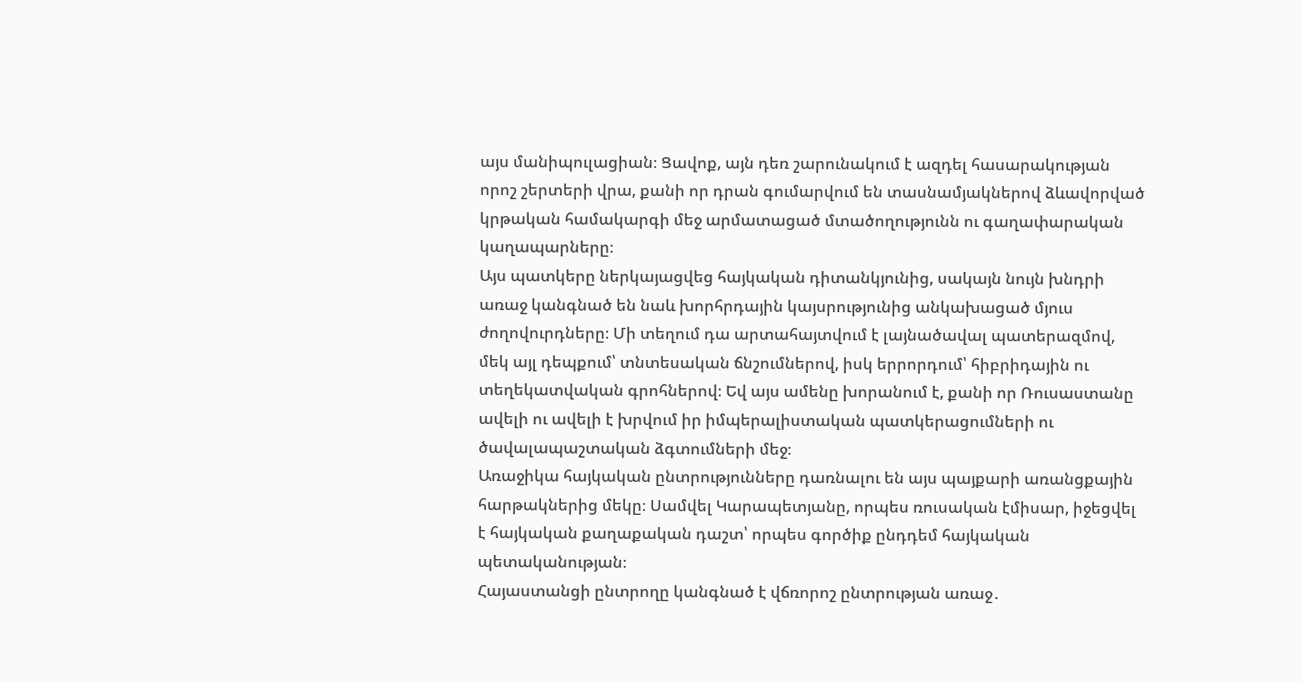այս մանիպուլացիան։ Ցավոք, այն դեռ շարունակում է ազդել հասարակության որոշ շերտերի վրա, քանի որ դրան գումարվում են տասնամյակներով ձևավորված կրթական համակարգի մեջ արմատացած մտածողությունն ու գաղափարական կաղապարները։
Այս պատկերը ներկայացվեց հայկական դիտանկյունից, սակայն նույն խնդրի առաջ կանգնած են նաև խորհրդային կայսրությունից անկախացած մյուս ժողովուրդները։ Մի տեղում դա արտահայտվում է լայնածավալ պատերազմով, մեկ այլ դեպքում՝ տնտեսական ճնշումներով, իսկ երրորդում՝ հիբրիդային ու տեղեկատվական գրոհներով։ Եվ այս ամենը խորանում է, քանի որ Ռուսաստանը ավելի ու ավելի է խրվում իր իմպերալիստական պատկերացումների ու ծավալապաշտական ձգտումների մեջ։
Առաջիկա հայկական ընտրությունները դառնալու են այս պայքարի առանցքային հարթակներից մեկը։ Սամվել Կարապետյանը, որպես ռուսական էմիսար, իջեցվել է հայկական քաղաքական դաշտ՝ որպես գործիք ընդդեմ հայկական պետականության։
Հայաստանցի ընտրողը կանգնած է վճռորոշ ընտրության առաջ․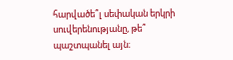հարվածե՞լ սեփական երկրի սուվերենությանը, թե՞ պաշտպանել այն։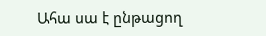Ահա սա է ընթացող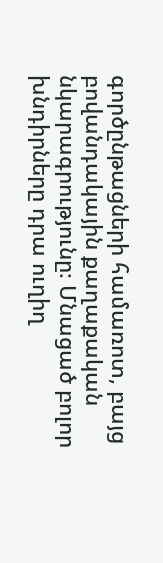գործընթացների համառոտ, բայց բովանդակային քաղաքական նկարագրությունը։ Մնացած բոլոր խնդիրները դրա ուղիղ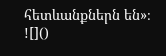հետևանքներն են»։
![]()